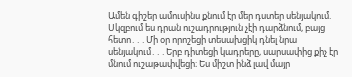Ամեն գիշեր ամուսինս քնում էր մեր դստեր սենյակում. Սկզբում ես դրան ուշադրություն չէի դարձնում, բայց հետո․․․Մի օր որոշեցի տեսախցիկ դնել նրա սենյակում․․․Երբ դիտեցի կադրերը, սարսափից քիչ էր մնում ուշաթափվեցի։ Ես միշտ ինձ լավ մայր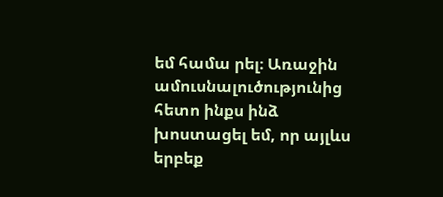եմ համա րել։ Առաջին ամուսնալուծությունից հետո ինքս ինձ խոստացել եմ, որ այլևս երբեք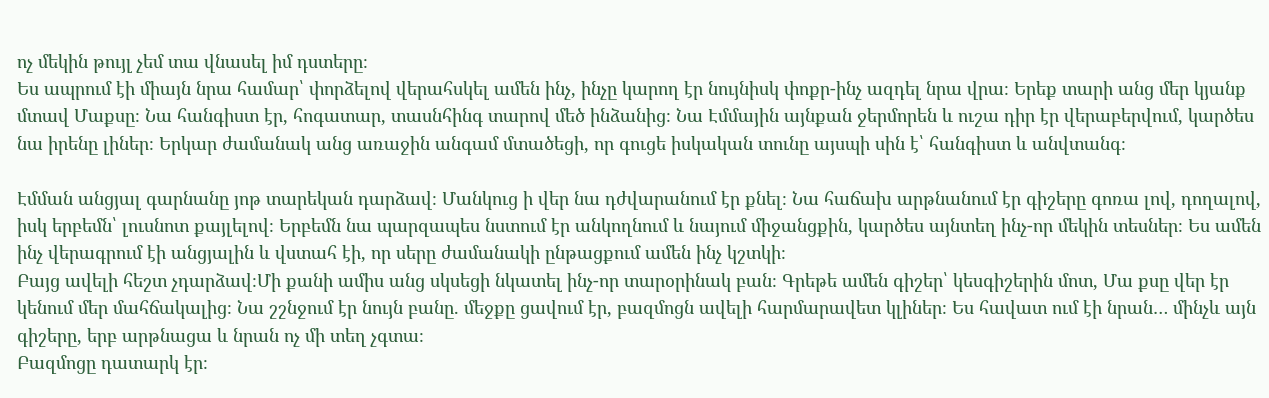ոչ մեկին թույլ չեմ տա վնասել իմ դստերը։
Ես ապրում էի միայն նրա համար՝ փորձելով վերահսկել ամեն ինչ, ինչը կարող էր նույնիսկ փոքր-ինչ ազդել նրա վրա։ Երեք տարի անց մեր կյանք մտավ Մաքսը։ Նա հանգիստ էր, հոգատար, տասնհինգ տարով մեծ ինձանից։ Նա Էմմային այնքան ջերմորեն և ուշա դիր էր վերաբերվում, կարծես նա իրենը լիներ։ Երկար ժամանակ անց առաջին անգամ մտածեցի, որ գուցե իսկական տունը այսպի սին է՝ հանգիստ և անվտանգ։

Էմման անցյալ գարնանը յոթ տարեկան դարձավ։ Մանկուց ի վեր նա դժվարանում էր քնել։ Նա հաճախ արթնանում էր գիշերը գոռա լով, դողալով, իսկ երբեմն՝ լուսնոտ քայլելով։ Երբեմն նա պարզապես նստում էր անկողնում և նայում միջանցքին, կարծես այնտեղ ինչ-որ մեկին տեսներ։ Ես ամեն ինչ վերագրում էի անցյալին և վստահ էի, որ սերը ժամանակի ընթացքում ամեն ինչ կշտկի։
Բայց ավելի հեշտ չդարձավ։Մի քանի ամիս անց սկսեցի նկատել ինչ-որ տարօրինակ բան։ Գրեթե ամեն գիշեր՝ կեսգիշերին մոտ, Մա քսը վեր էր կենում մեր մահճակալից։ Նա շշնջում էր նույն բանը. մեջքը ցավում էր, բազմոցն ավելի հարմարավետ կլիներ։ Ես հավատ ում էի նրան… մինչև այն գիշերը, երբ արթնացա և նրան ոչ մի տեղ չգտա։
Բազմոցը դատարկ էր։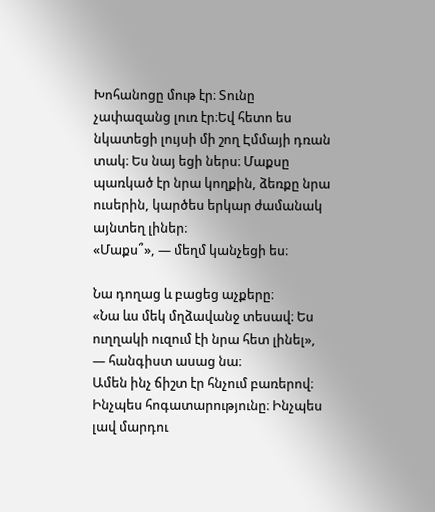Խոհանոցը մութ էր։ Տունը չափազանց լուռ էր։Եվ հետո ես նկատեցի լույսի մի շող Էմմայի դռան տակ։ Ես նայ եցի ներս։ Մաքսը պառկած էր նրա կողքին, ձեռքը նրա ուսերին, կարծես երկար ժամանակ այնտեղ լիներ։
«Մաքս՞», — մեղմ կանչեցի ես։

Նա դողաց և բացեց աչքերը։
«Նա ևս մեկ մղձավանջ տեսավ։ Ես ուղղակի ուզում էի նրա հետ լինել», — հանգիստ ասաց նա։
Ամեն ինչ ճիշտ էր հնչում բառերով։ Ինչպես հոգատարությունը։ Ինչպես լավ մարդու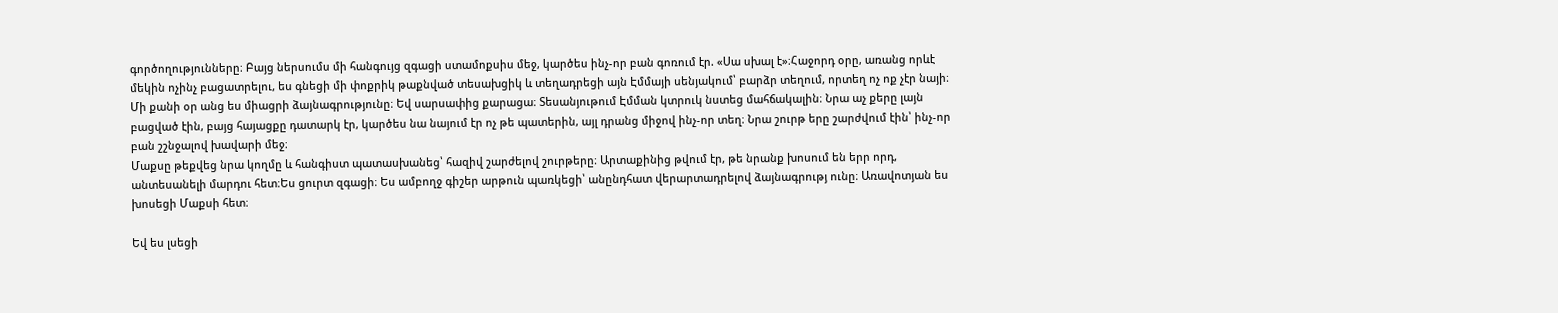գործողությունները։ Բայց ներսումս մի հանգույց զգացի ստամոքսիս մեջ, կարծես ինչ-որ բան գոռում էր. «Սա սխալ է»։Հաջորդ օրը, առանց որևէ մեկին ոչինչ բացատրելու, ես գնեցի մի փոքրիկ թաքնված տեսախցիկ և տեղադրեցի այն Էմմայի սենյակում՝ բարձր տեղում, որտեղ ոչ ոք չէր նայի։
Մի քանի օր անց ես միացրի ձայնագրությունը։ Եվ սարսափից քարացա։ Տեսանյութում Էմման կտրուկ նստեց մահճակալին։ Նրա աչ քերը լայն բացված էին, բայց հայացքը դատարկ էր, կարծես նա նայում էր ոչ թե պատերին, այլ դրանց միջով ինչ-որ տեղ։ Նրա շուրթ երը շարժվում էին՝ ինչ-որ բան շշնջալով խավարի մեջ։
Մաքսը թեքվեց նրա կողմը և հանգիստ պատասխանեց՝ հազիվ շարժելով շուրթերը։ Արտաքինից թվում էր, թե նրանք խոսում են երր որդ, անտեսանելի մարդու հետ։Ես ցուրտ զգացի։ Ես ամբողջ գիշեր արթուն պառկեցի՝ անընդհատ վերարտադրելով ձայնագրությ ունը։ Առավոտյան ես խոսեցի Մաքսի հետ։

Եվ ես լսեցի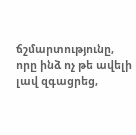ճշմարտությունը, որը ինձ ոչ թե ավելի լավ զգացրեց,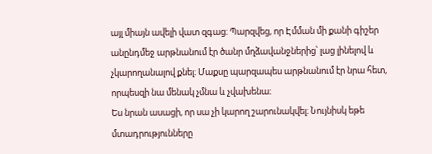այլ միայն ավելի վատ զգաց։ Պարզվեց, որ Էմման մի քանի գիշեր անընդմեջ արթնանում էր ծանր մղձավանջներից՝ լաց լինելով և չկարողանալով քնել։ Մաքսը պարզապես արթնանում էր նրա հետ, որպեսզի նա մենակ չմնա և չվախենա։
Ես նրան ասացի, որ սա չի կարող շարունակվել։ Նույնիսկ եթե մտադրությունները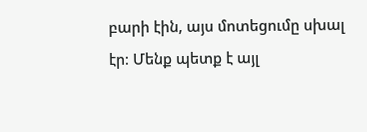բարի էին, այս մոտեցումը սխալ էր։ Մենք պետք է այլ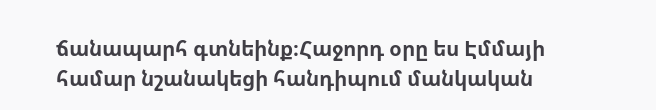ճանապարհ գտնեինք։Հաջորդ օրը ես Էմմայի համար նշանակեցի հանդիպում մանկական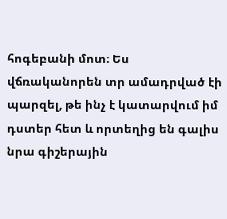հոգեբանի մոտ։ Ես վճռականորեն տր ամադրված էի պարզել, թե ինչ է կատարվում իմ դստեր հետ և որտեղից են գալիս նրա գիշերային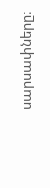սարսափները։